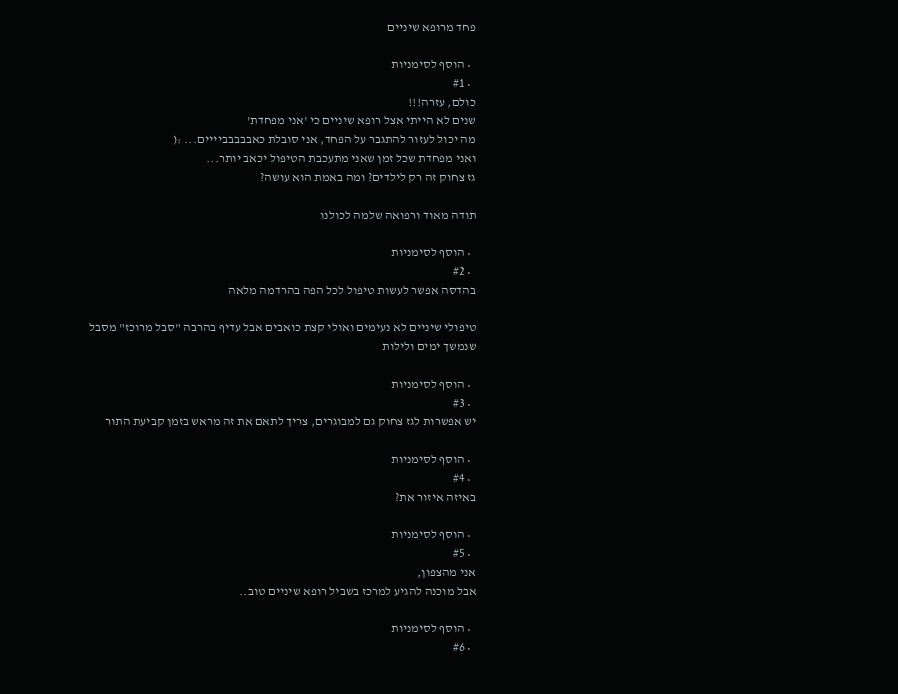פחד מרופא שיניים

  • הוסף לסימניות
  • #1
כולם, עזרה!!!
שנים לא הייתי אצל רופא שיניים כי 'אני מפחדת'
מה יכול לעזור להתגבר על הפחד, אני סובלת כאבבבבביייים... :(
ואני מפחדת שכל זמן שאני מתעכבת הטיפול יכאב יותר...
גז צחוק זה רק לילדים? ומה באמת הוא עושה?

תודה מאוד ורפואה שלמה לכולנו

  • הוסף לסימניות
  • #2
בהדסה אפשר לעשות טיפול לכל הפה בהרדמה מלאה

טיפולי שיניים לא נעימים ואולי קצת כואבים אבל עדיף בהרבה "סבל מרוכז" מסבל שנמשך ימים ולילות

  • הוסף לסימניות
  • #3
יש אפשרות לגז צחוק גם למבוגרים, צריך לתאם את זה מראש בזמן קביעת התור

  • הוסף לסימניות
  • #4
באיזה איזור את?

  • הוסף לסימניות
  • #5
אני מהצפון,
אבל מוכנה להגיע למרכז בשביל רופא שיניים טוב..

  • הוסף לסימניות
  • #6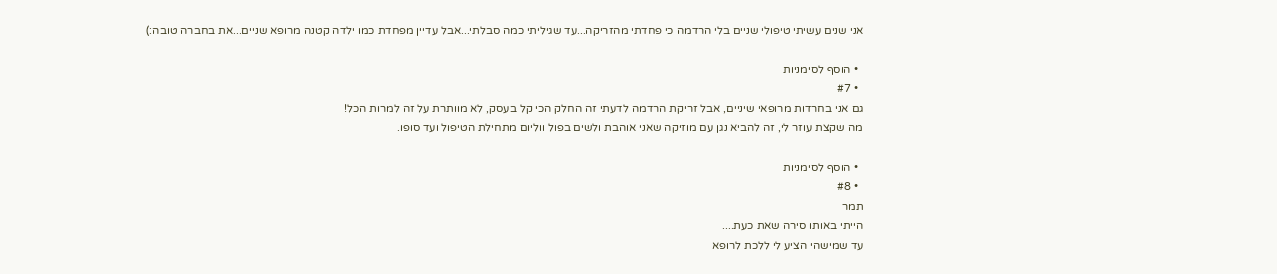אני שנים עשיתי טיפולי שניים בלי הרדמה כי פחדתי מהזריקה...עד שגיליתי כמה סבלתי...אבל עדיין מפחדת כמו ילדה קטנה מרופא שניים...את בחברה טובה:)

  • הוסף לסימניות
  • #7
גם אני בחרדות מרופאי שיניים, אבל זריקת הרדמה לדעתי זה החלק הכי קל בעסק, לא מוותרת על זה למרות הכל!
מה שקצת עוזר לי, זה להביא נגן עם מוזיקה שאני אוהבת ולשים בפול ווליום מתחילת הטיפול ועד סופו.

  • הוסף לסימניות
  • #8
תמר
הייתי באותו סירה שאת כעת....
עד שמישהי הציע לי ללכת לרופא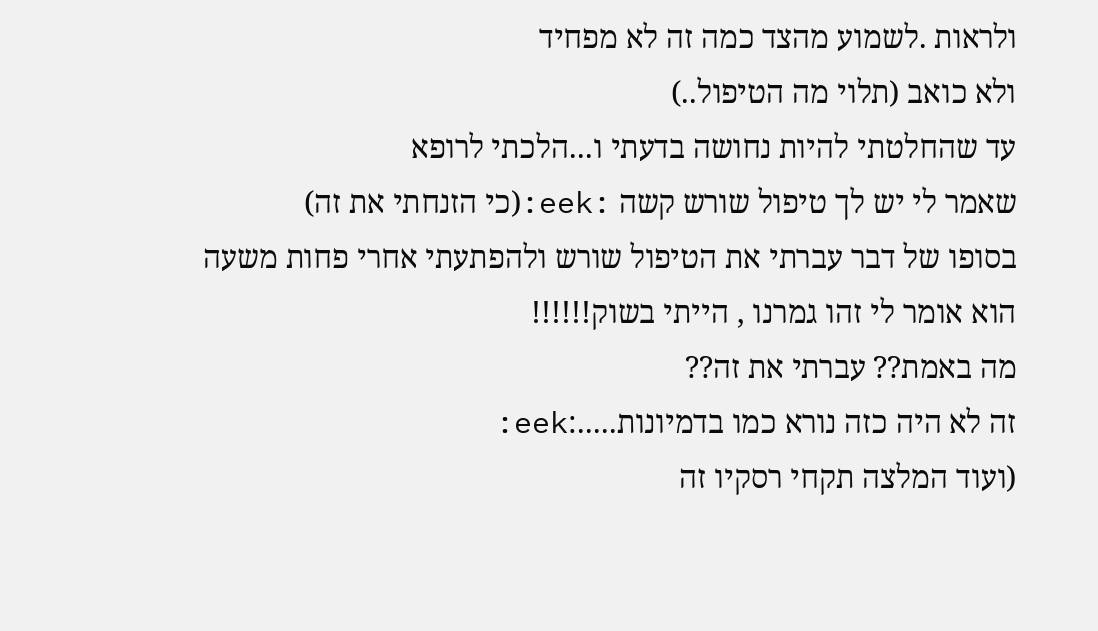ולראות .לשמוע מהצד כמה זה לא מפחיד
ולא כואב (תלוי מה הטיפול..)
עד שהחלטתי להיות נחושה בדעתי ו...הלכתי לרופא
שאמר לי יש לך טיפול שורש קשה :eek:(כי הזנחתי את זה)
בסופו של דבר עברתי את הטיפול שורש ולהפתעתי אחרי פחות משעה
הוא אומר לי זהו גמרנו , הייתי בשוק!!!!!!
מה באמת?? עברתי את זה??
זה לא היה כזה נורא כמו בדמיונות.....:eek:
(ועוד המלצה תקחי רסקיו זה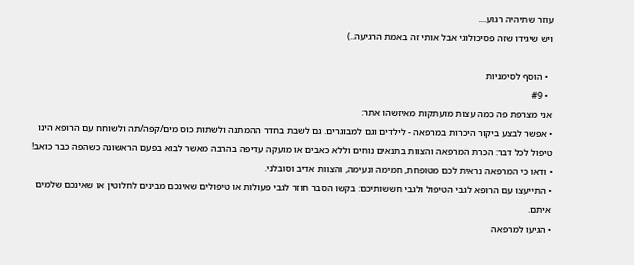עוזר שתיהיה רגוע....
ויש שיגידו שזה פסיכולוגי אבל אותי זה באמת הרגיעה..)

  • הוסף לסימניות
  • #9
אני מצרפת פה כמה עצות מועתקות מאיזשהו אתר:
• אפשר לבצע ביקור היכרות במרפאה - לילדים וגם למבוגרים. גם לשבת בחדר ההמתנה ולשתות כוס מים/קפה/תה ולשוחח עם הרופא הינו טיפול לכל דבר: הכרת המרפאה והצוות בתנאים נוחים וללא כאבים או מועקה עדיפה בהרבה מאשר לבוא בפעם הראשונה כשהפה כבר כואב!
• ודאו כי המרפאה נראית לכם מטופחת, חמימה ונעימה, והצוות אדיב וסובלני.
• התייעצו עם הרופא לגבי הטיפול ולגבי חששותיכם: בקשו הסבר חוזר לגבי פעולות או טיפולים שאינכם מבינים לחלוטין או שאינכם שלמים איתם.
• הגיעו למרפאה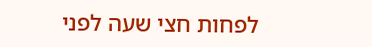לפחות חצי שעה לפני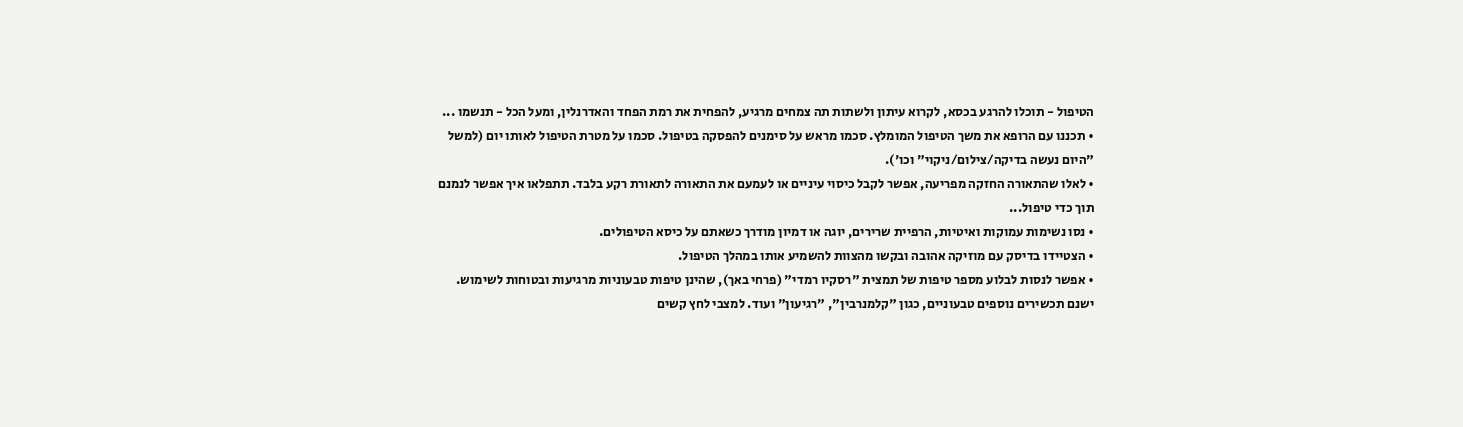הטיפול - תוכלו להרגע בכסא, לקרוא עיתון ולשתות תה צמחים מרגיע, להפחית את רמת הפחד והאדרנלין, ומעל הכל - תנשמו ...
• תכננו עם הרופא את משך הטיפול המומלץ. סכמו מראש על סימנים להפסקה בטיפול. סכמו על מטרת הטיפול לאותו יום (למשל "היום נעשה בדיקה/צילום/ניקוי" וכו').
• לאלו שהתאורה החזקה מפריעה, אפשר לקבל כיסוי עיניים או לעמעם את התאורה לתאורת רקע בלבד. תתפלאו איך אפשר לנמנם תוך כדי טיפול...
• נסו נשימות עמוקות ואיטיות, הרפיית שרירים, יוגה או דמיון מודרך כשאתם על כיסא הטיפולים.
• הצטיידו בדיסק עם מוזיקה אהובה ובקשו מהצוות להשמיע אותו במהלך הטיפול.
• אפשר לנסות לבלוע מספר טיפות של תמצית "רסקיו רמדי" (פרחי באך), שהינן טיפות טבעוניות מרגיעות ובטוחות לשימוש. ישנם תכשירים נוספים טבעוניים, כגון "קלמנרבין", "רגיעון" ועוד. למצבי לחץ קשים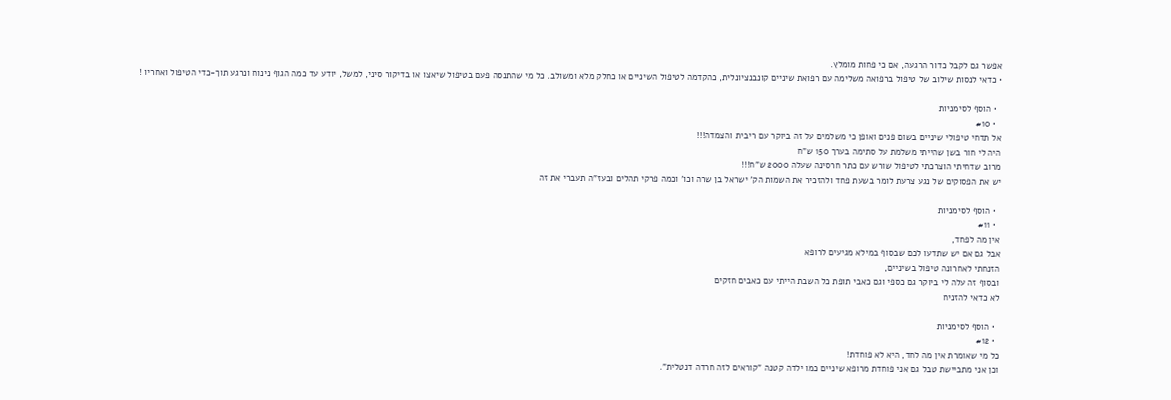אפשר גם לקבל כדור הרגעה, אם כי פחות מומלץ.
• כדאי לנסות שילוב של טיפול ברפואה משלימה עם רפואת שיניים קונבנציונלית, כהקדמה לטיפול השיניים או כחלק מלא ומשולב. כל מי שהתנסה פעם בטיפול שיאצו או בדיקור סיני, למשל, יודע עד כמה הגוף נינוח ונרגע תוך-כדי הטיפול ואחריו !

  • הוסף לסימניות
  • #10
אל תדחי טיפולי שיניים בשום פנים ואופן כי משלמים על זה ביוקר עם ריבית והצמדה!!!
היה לי חור בשן שהייתי משלמת על סתימה בערך 150 ש"ח
מרוב שדחיתי הוצרכתי לטיפול שורש עם כתר חרסינה שעלה 2000 ש"ח!!!
יש את הפסוקים של נגע צרעת לומר בשעת פחד ולהזכיר את השמות הק' ישראל בן שרה וכו' וכמה פרקי תהלים ובעז"ה תעברי את זה

  • הוסף לסימניות
  • #11
אין מה לפחד,
אבל גם אם יש שתדעו לכם שבסוף במילא מגיעים לרופא
הזנחתי לאחרונה טיפול בשיניים,
ובסוף זה עלה לי ביוקר גם כספי וגם כאבי תופת כל השבת הייתי עם כאבים חזקים
לא כדאי להזניח

  • הוסף לסימניות
  • #12
כל מי שאומרת אין מה לחד, היא לא פוחדת!
וכן אני מתביישת טבל גם אני פוחדת מרופא שיניים כמו ילדה קטנה "קוראים לזה חרדה דנטלית".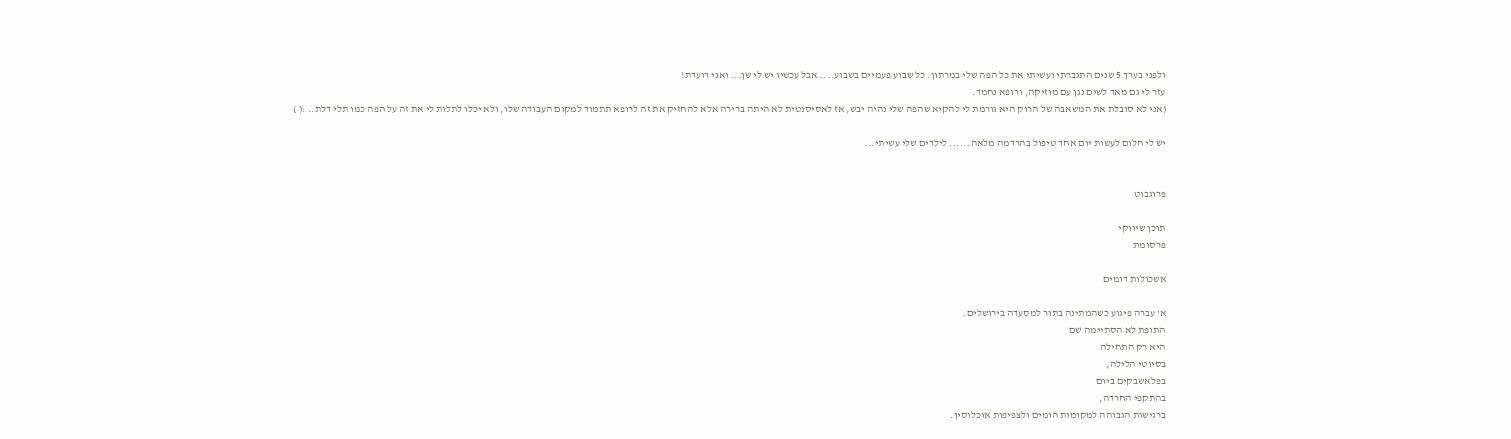ולפני בערך 5 שנים התגברתי ועשיתי את כל הפה שלי במרתון. כל שבוע פעמיים בשבוע.... אבל עכשיו יש לי שן... ואני רועדת!
עזר לי גם מאד לשים נגן עם מוזיקה, ורופא נחמד.
(אני לא סובלת את המשאבה של הרוק היא גורמת לי להקיא שהפה שלי נהיה יבש, אז לאסיסנטית לא היתה ברירה אלא להחזיק את זה לרופא תתמוד למקום העבודה שלו, ולא יכלו לתלות לי את זה על הפה כמו תלי דלת.. :( )

יש לי חלום לעשות יום אחד טיפול בהרדמה מלאה...... לילדים שלי עשיתי...


פרוגבוט

תוכן שיווקי
פרסומת

אשכולות דומים

א' עברה פיגוע כשהמתינה בתור למסעדה בירושלים.
התופת לא הסתיימה שם
היא רק התחילה
בסיוטי הלילה,
בפלאשבקים ביום
בהתקפי החרדה,
ברגישות הגבוהה למקומות הומים ולצפיפות אוכלוסין.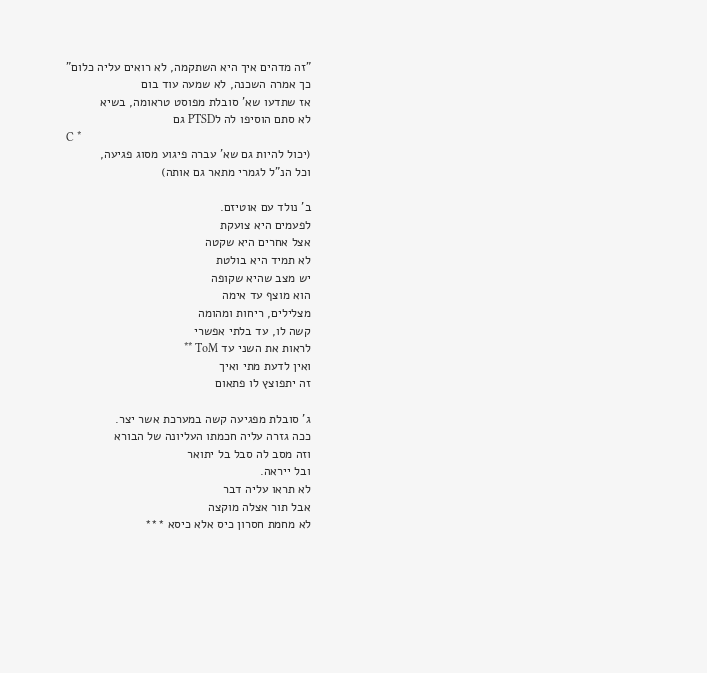"זה מדהים איך היא השתקמה, לא רואים עליה כלום"
כך אמרה השכנה, לא שמעה עוד בום
אז שתדעו שא' סובלת מפוסט טראומה, בשיא
לא סתם הוסיפו לה לPTSD גם
C *
(יכול להיות גם שא' עברה פיגוע מסוג פגיעה,
וכל הנ"ל לגמרי מתאר גם אותה)

ב' נולד עם אוטיזם.
לפעמים היא צועקת
אצל אחרים היא שקטה
לא תמיד היא בולטת
יש מצב שהיא שקופה
הוא מוצף עד אימה
מצלילים, ריחות ומהומה
קשה לו, עד בלתי אפשרי
לראות את השני עד ToM **
ואין לדעת מתי ואיך
זה יתפוצץ לו פתאום

ג' סובלת מפגיעה קשה במערכת אשר יצר.
ככה גזרה עליה חכמתו העליונה של הבורא
וזה מסב לה סבל בל יתואר
ובל ייראה.
לא תראו עליה דבר
אבל תור אצלה מוקצה
לא מחמת חסרון כיס אלא כיסא ***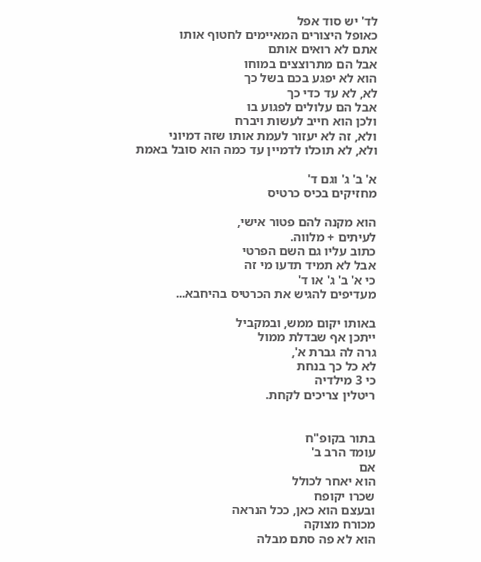לד' יש סוד אפל
כאופל היצורים המאיימים לחטוף אותו
אתם לא רואים אותם
אבל הם מתרוצצים במוחו
הוא לא יפגע בכם בשל כך
לא, לא עד כדי כך
אבל הם עלולים לפגוע בו
ולכן הוא חייב לעשות ויברח
ולא, זה לא יעזור לעמת אותו שזה דמיוני
ולא, לא תוכלו לדמיין עד כמה הוא סובל באמת

א' ב' ג' וגם ד'
מחזיקים בכיס כרטיס

הוא מקנה להם פטור אישי,
לעיתים + מלווה.
כתוב עליו גם השם הפרטי
אבל לא תמיד תדעו מי זה
כי א' ב' ג' או ד'
מעדיפים להגיש את הכרטיס בהיחבא...

באותו יקום ממש, ובמקביל
ייתכן אף שבדלת ממול
גרה לה גברת א',
לא כל כך בנחת
כי 3 מילדיה
ריטלין צריכים לקחת.


בתור בקופ"ח
עומד הרב ב'
אם
הוא יאחר לכולל
שכרו יקופח
ובעצם הוא כאן, ככל הנראה
מכורח מצוקה
הוא לא פה סתם מבלה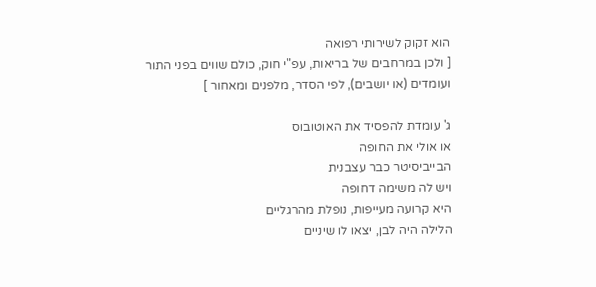הוא זקוק לשירותי רפואה
[ ולכן במרחבים של בריאות, עפ"י חוק, כולם שווים בפני התור
ועומדים (או יושבים), לפי הסדר, מלפנים ומאחור ]

ג' עומדת להפסיד את האוטובוס
או אולי את החופה
הבייביסיטר כבר עצבנית
ויש לה משימה דחופה
היא קרועה מעייפות, נופלת מהרגליים
הלילה היה לבן, יצאו לו שיניים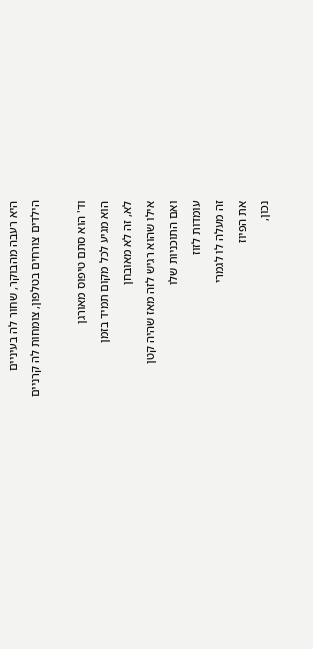היא רעבה מהבוקר, שחור לה בעיניים
הילדים צורחים בטלפון, צומחות לה קרניים

וד' הוא סתם טיפוס מאורגן
הוא מגיע לכל מקום תמיד בזמן
לא, זה לא מאובחן
אילו שהוא רגיש לזה מאז שהיה קטן
ואם התוכניות שלו
עומדות לזוז
זה מעלה לו לגמרי
את הפיוז
נכון,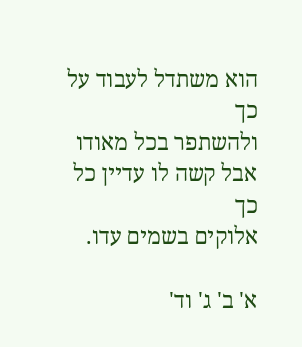הוא משתדל לעבוד על כך
ולהשתפר בכל מאודו
אבל קשה לו עדיין כל כך
אלוקים בשמים עדו.

א' ב' ג' וד'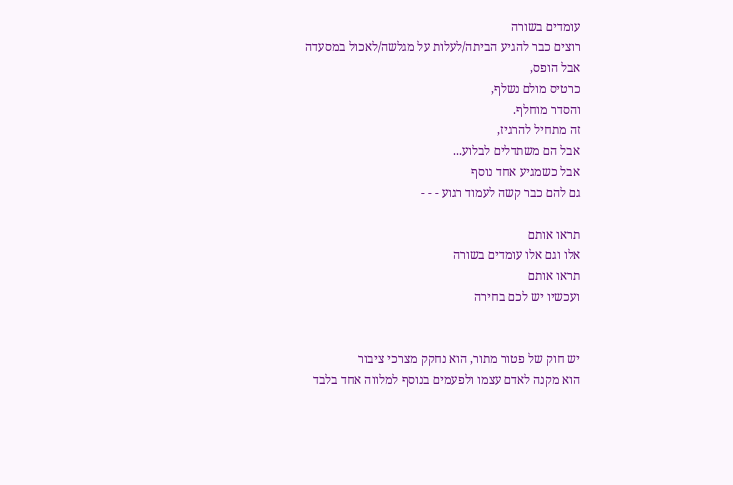עומדים בשורה
רוצים כבר להגיע הביתה/לעלות על מגלשה/לאכול במסעדה
אבל הופס,
כרטיס מולם נשלף,
והסדר מוחלף.
זה מתחיל להרגיז,
אבל הם משתדלים לבלוע...
אבל כשמגיע אחד נוסף
גם להם כבר קשה לעמוד רגוע - - -

תראו אותם
אלו וגם אלו עומדים בשורה
תראו אותם
ועכשיו יש לכם בחירה


יש חוק של פטור מתור, הוא נחקק מצרכי ציבור
הוא מקנה לאדם עצמו ולפעמים בנוסף למלווה אחד בלבד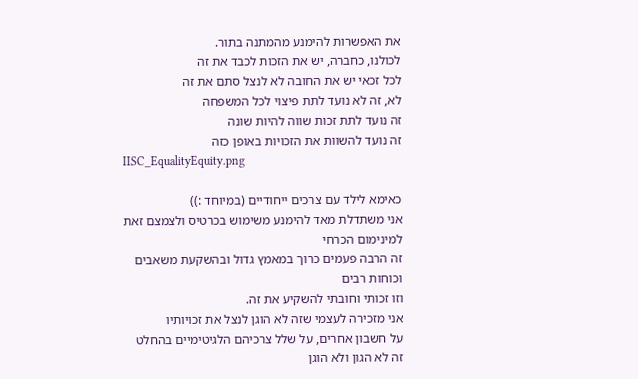את האפשרות להימנע מהמתנה בתור.
לכולנו, כחברה, יש את הזכות לכבד את זה
לכל זכאי יש את החובה לא לנצל סתם את זה
לא, זה לא נועד לתת פיצוי לכל המשפחה
זה נועד לתת זכות שווה להיות שונה
זה נועד להשוות את הזכויות באופן כזה
IISC_EqualityEquity.png

כאימא לילד עם צרכים ייחודיים (במיוחד :))
אני משתדלת מאד להימנע משימוש בכרטיס ולצמצם זאת למינימום הכרחי
זה הרבה פעמים כרוך במאמץ גדול ובהשקעת משאבים וכוחות רבים
וזו זכותי וחובתי להשקיע את זה.
אני מזכירה לעצמי שזה לא הוגן לנצל את זכויותיו
על חשבון אחרים, על שלל צרכיהם הלגיטימיים בהחלט
זה לא הגון ולא הוגן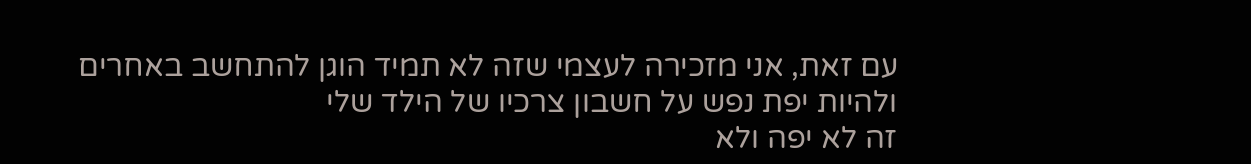עם זאת, אני מזכירה לעצמי שזה לא תמיד הוגן להתחשב באחרים
ולהיות יפת נפש על חשבון צרכיו של הילד שלי
זה לא יפה ולא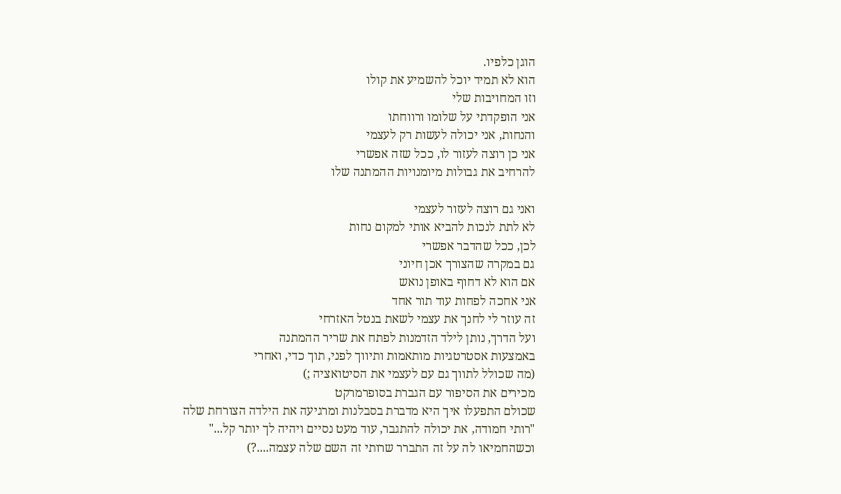הוגן כלפיו.
הוא לא תמיד יוכל להשמיע את קולו
וזו המחויבות שלי
אני הופקדתי על שלומו ורווחתו
והנחות, אני יכולה לעשות רק לעצמי
אני כן רוצה לעזור לו, ככל שזה אפשרי
להרחיב את גבולות מיומנויות ההמתנה שלו

ואני גם רוצה לעזור לעצמי
לא לתת לנכות להביא אותי למקום נחות
לכן, ככל שהדבר אפשרי
גם במקרה שהצורך אכן חיוני
אם הוא לא דחוף באופן נואש
אני אחכה לפחות עוד תור אחד
זה עוזר לי לחנך את עצמי לשאת בנטל האזרחי
ועל הדרך, נותן לילד הזדמנות לפתח את שריר ההמתנה
באמצעות אסטרטגיות מותאמות ותיווך לפני, תוך כדי, ואחרי
(מה שכולל לתווך גם עם לעצמי את הסיטואציה ;)
מכירים את הסיפור עם הגברת בסופרמרקט
שכולם התפעלו איך היא מדברת בסבלנות ומרגיעה את הילדה הצורחת שלה
"רותי חמודה, את יכולה להתגבר, עוד מעט נסיים ויהיה לך יותר קל..."
וכשהחמיאו לה על זה התברר שרותי זה השם שלה עצמה....?)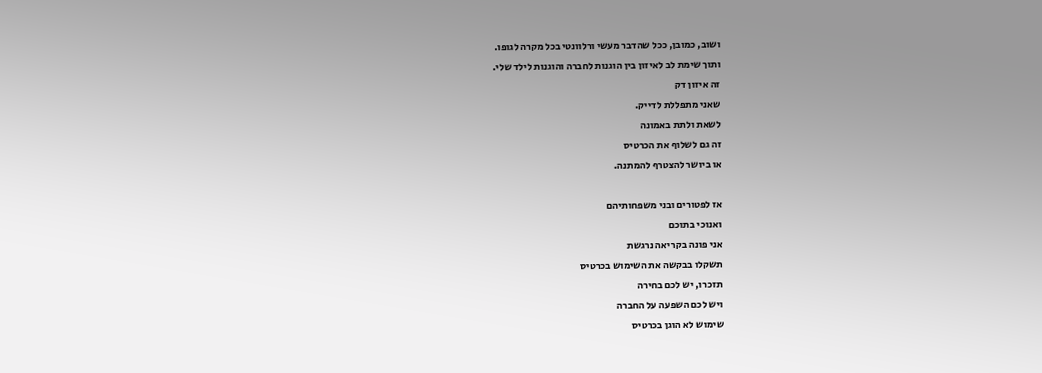ושוב, כמובן, ככל שהדבר מעשי ורלוונטי בכל מקרה לגופו.
ותוך שימת לב לאיזון בין הוגנות לחברה והוגנות לילד שלי.
זה איזון דק
שאני מתפללת לדייק.
לשאת ולתת באמונה
זה גם לשלוף את הכרטיס
או ביושר להצטרף להמתנה.

אז לפטורים ובני משפחותיהם
ואנוכי בתוכם
אני פונה בקריאה נרגשת
תשקלו בבקשה את השימוש בכרטיס
תזכרו, יש לכם בחירה
ויש לכם השפעה על החברה
שימוש לא הוגן בכרטיס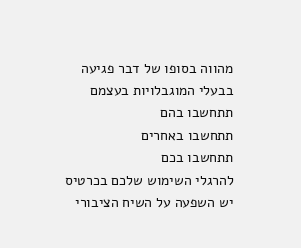מהווה בסופו של דבר פגיעה
בבעלי המוגבלויות בעצמם
תתחשבו בהם
תתחשבו באחרים
תתחשבו בכם
להרגלי השימוש שלכם בכרטיס
יש השפעה על השיח הציבורי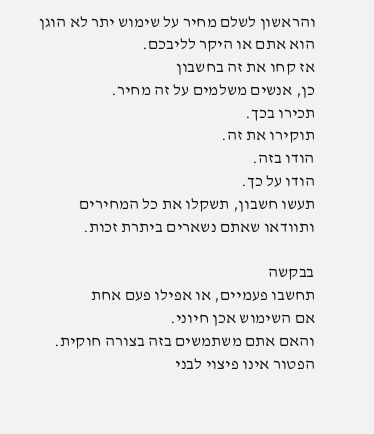והראשון לשלם מחיר על שימוש יתר לא הוגן
הוא אתם או היקר לליבכם.
אז קחו את זה בחשבון
כן, אנשים משלמים על זה מחיר.
תכירו בכך.
תוקירו את זה.
הודו בזה.
הודו על כך.
תעשו חשבון, תשקלו את כל המחירים
ותוודאו שאתם נשארים ביתרת זכות.

בבקשה
תחשבו פעמיים, או אפילו פעם אחת
אם השימוש אכן חיוני.
והאם אתם משתמשים בזה בצורה חוקית.
הפטור אינו פיצוי לבני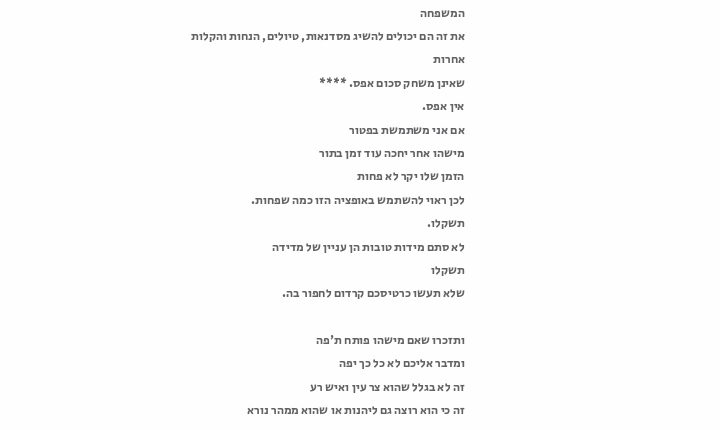המשפחה
את זה הם יכולים להשיג מסדנאות, טיולים, הנחות והקלות אחרות
שאינן משחק סכום אפס. ****
אין אפס.
אם אני משתמשת בפטור
מישהו אחר יחכה עוד זמן בתור
הזמן שלו יקר לא פחות
לכן ראוי להשתמש באופציה הזו כמה שפחות.
תשקלו.
לא סתם מידות טובות הן עניין של מדידה
תשקלו
שלא תעשו כרטיסכם קרדום לחפור בה.

ותזכרו שאם מישהו פותח ת'פה
ומדבר אליכם לא כל כך יפה
זה לא בגלל שהוא צר עין ואיש רע
זה כי הוא רוצה גם ליהנות או שהוא ממהר נורא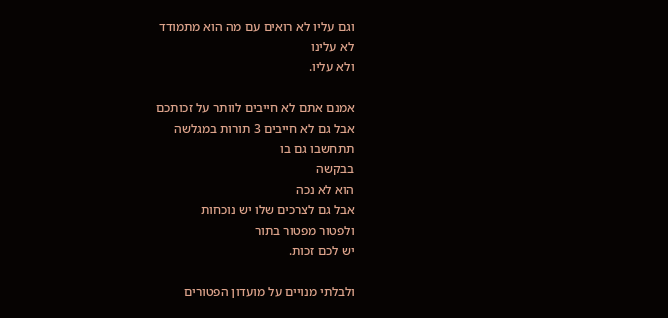וגם עליו לא רואים עם מה הוא מתמודד
לא עלינו
ולא עליו.

אמנם אתם לא חייבים לוותר על זכותכם
אבל גם לא חייבים 3 תורות במגלשה
תתחשבו גם בו
בבקשה
הוא לא נכה
אבל גם לצרכים שלו יש נוכחות
ולפטור מפטור בתור
יש לכם זכות.

ולבלתי מנויים על מועדון הפטורים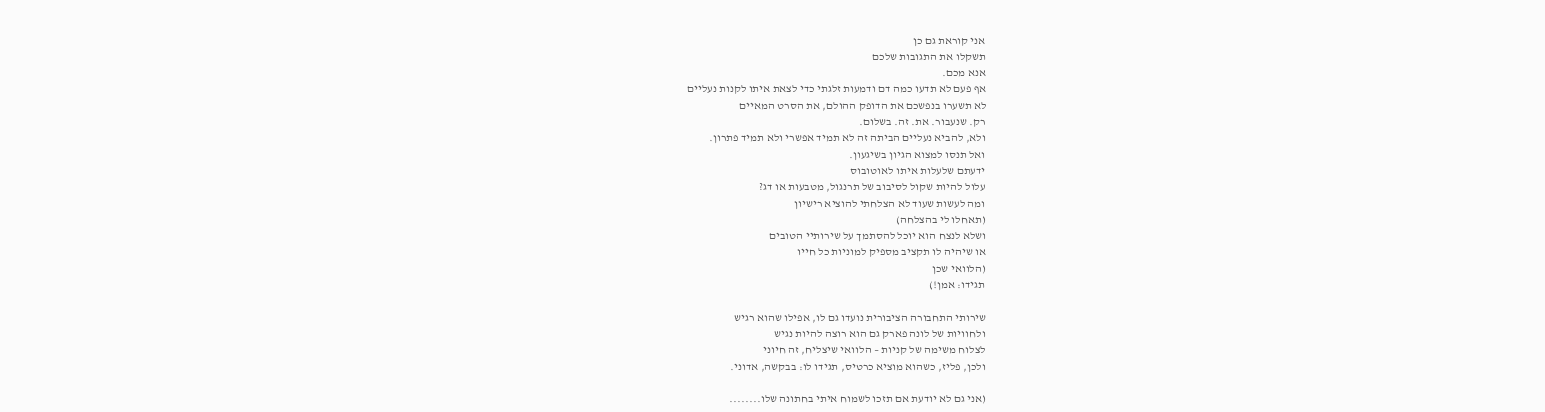אני קוראת גם כן
תשקלו את התגובות שלכם
אנא מכם.
אף פעם לא תדעו כמה דם ודמעות זלגתי כדי לצאת איתו לקנות נעליים
לא תשערו בנפשכם את הדופק ההולם, את הסרט המאיים
רק. שנעבור. את. זה. בשלום.
ולא, להביא נעליים הביתה זה לא תמיד אפשרי ולא תמיד פתרון.
ואל תנסו למצוא הגיון בשיגעון.
ידעתם שלעלות איתו לאוטובוס
עלול להיות שקול לסיבוב של תרנגול, מטבעות או דג?
ומה לעשות שעוד לא הצלחתי להוציא רישיון
(תאחלו לי בהצלחה)
ושלא לנצח הוא יוכל להסתמך על שירותיי הטובים
או שיהיה לו תקציב מספיק למוניות כל חייו
(הלוואי שכן
תגידו: אמן!)

שירותי התחבורה הציבורית נועדו גם לו, אפילו שהוא רגיש
ולחוויות של לונה פארק גם הוא רוצה להיות נגיש
לצלוח משימה של קניות – הלוואי שיצליח, זה חיוני
ולכן, פליז, כשהוא מוציא כרטיס, תגידו לו: בבקשה, אדוני.

(אני גם לא יודעת אם תזכו לשמוח איתי בחתונה שלו........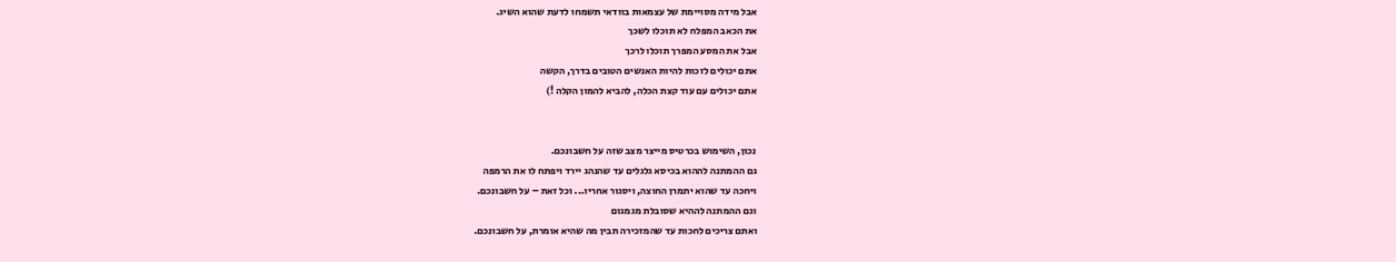אבל מידה מסויימת של עצמאות בוודאי תשמחו לדעת שהוא השיג.
את הכאב המפלח לא תוכלו לשכך
אבל את המסע המפרך תוכלו לרכך
אתם יכולים לזכות להיות האנשים הטובים בדרך, הקשה
אתם יכולים עם עוד קצת הכלה, להביא להמון הקלה !)


נכון, השימוש בכרטיס מייצר מצב שזה על חשבונכם.
גם ההמתנה לההוא בכיסא גלגלים עד שהנהג יירד ויפתח לו את הרמפה
ויחכה עד שהוא יתמרן החוצה, ויסגור אחריו... וכל זאת – על חשבונכם.
וגם ההמתנה לההיא שסובלת מגמגום
ואתם צריכים לחכות עד שהמזכירה תבין מה שהיא אומרת, על חשבונכם.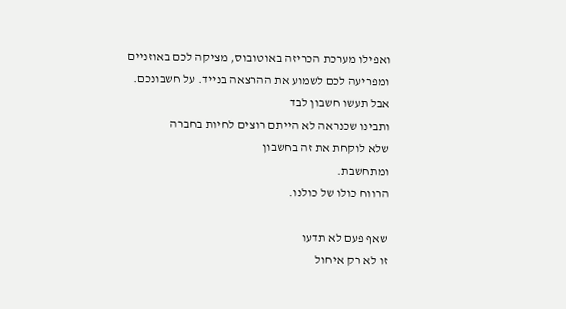ואפילו מערכת הכריזה באוטובוס, מציקה לכם באוזניים
ומפריעה לכם לשמוע את ההרצאה בנייד. על חשבונכם.
אבל תעשו חשבון לבד
ותבינו שכנראה לא הייתם רוצים לחיות בחברה
שלא לוקחת את זה בחשבון
ומתחשבת.
הרווח כולו של כולנו.

שאף פעם לא תדעו
זו לא רק איחול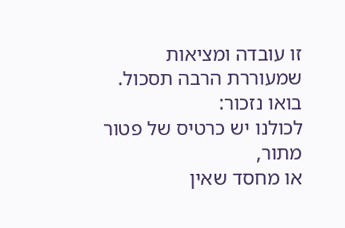זו עובדה ומציאות
שמעוררת הרבה תסכול.
בואו נזכור:
לכולנו יש כרטיס של פטור
מתור,
או מחסד שאין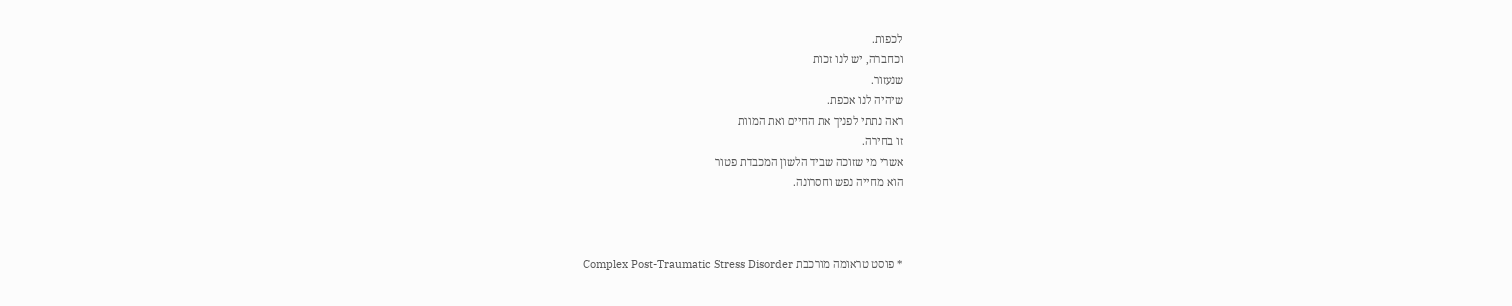לכפות.
וכחברה, יש לנו זכות
שנעזור.
שיהיה לנו אכפת.
ראה נתתי לפניך את החיים ואת המוות
זו בחירה.
אשרי מי שזוכה שביד הלשון המכבדת פטור
הוא מחייה נפש וחסרונה.



* פוסט טראומה מורכבת Complex Post-Traumatic Stress Disorder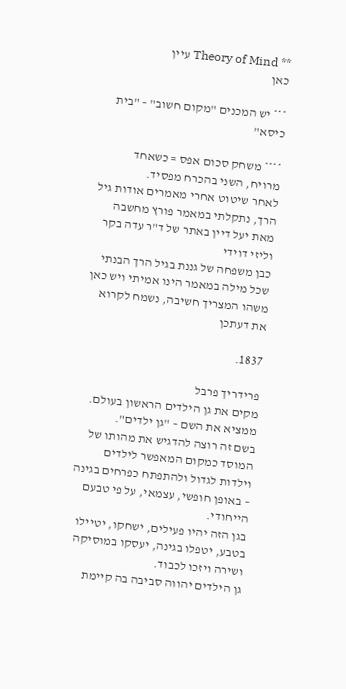** Theory of Mind עיין
כאן

*** יש המכנים "מקום חשוב" – "בית כיסא"

**** משחק סכום אפס = כשאחד מרויח, השני בהכרח מפסיד.
לאחר שיטוט אחרי מאמרים אודות גיל הרך, נתקלתי במאמר פורץ מחשבה מאת יעל דיין באתר של ד"ר עדה בקר וליזי דוידי
כבן משפחה של גננת בגיל הרך הבנתי שכל מילה במאמר הינו אמיתי ויש כאן משהו המצריך חשיבה, נשמח לקרוא את דעתכן

1837.

פרידריך פרבל
מקים את גן הילדים הראשון בעולם. ממציא את השם – "גן ילדים".
בשם זה רוצה להדגיש את מהותו של המוסד כמקום המאפשר לילדים וילדות לגדול ולהתפתח כפרחים בגינה – באופן חופשי, עצמאי, על פי טבעם הייחודי.
בגן הזה יהיו פעילים, ישחקו, יטיילו בטבע, יטפלו בגינה, יעסקו במוסיקה ושירה ויזכו לכבוד.
גן הילדים יהווה סביבה בה קיימת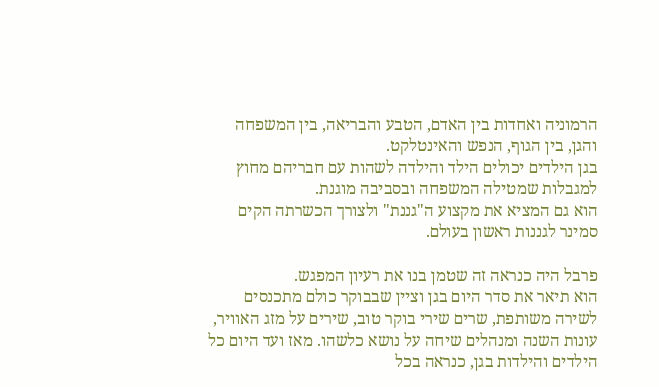הרמוניה ואחדות בין האדם, הטבע והבריאה, בין המשפחה והגן, בין הגוף, הנפש והאינטלקט.
בגן הילדים יכולים הילד והילדה לשהות עם חבריהם מחוץ למגבלות שמטילה המשפחה ובסביבה מוגנת.
הוא גם המציא את מקצוע ה"גננת" ולצורך הכשרתה הקים סמינר לגננות ראשון בעולם.

פרבל היה כנראה זה שטמן בנו את רעיון המפגש.
הוא תיאר את סדר היום בגן וציין שבבוקר כולם מתכנסים לשירה משותפת, שרים שירי בוקר טוב, שירים על מזג האוויר, עונות השנה ומנהלים שיחה על נושא כלשהו. מאז ועד היום כל הילדים והילדות בגן, כנראה בכל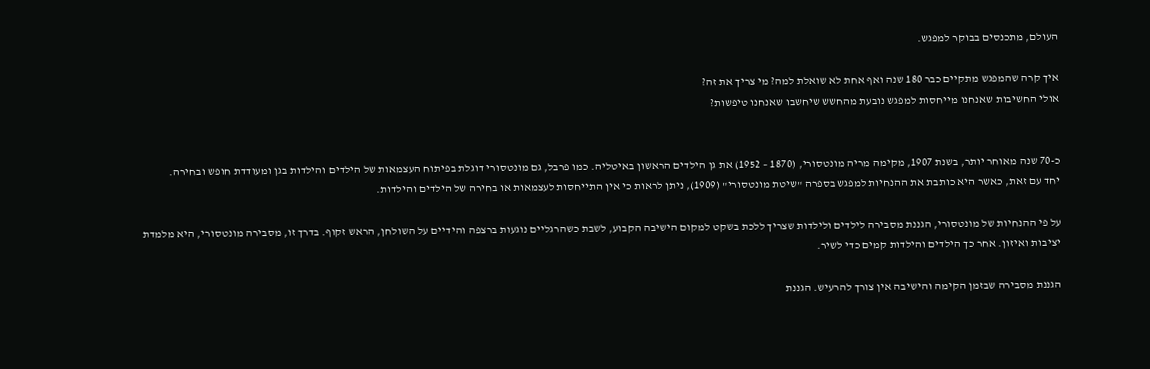העולם, מתכנסים בבוקר למפגש.

איך קרה שהמפגש מתקיים כבר 180 שנה ואף אחת לא שואלת למה? מי צריך את זה?
אולי החשיבות שאנחנו מייחסות למפגש נובעת מהחשש שיחשבו שאנחנו טיפשות?


כ-70 שנה מאוחר יותר, בשנת 1907, מקימה מריה מונטסורי, (1870 – 1952) את גן הילדים הראשון באיטליה. כמו פרבל, גם מונטסורי דוגלת בפיתוח העצמאות של הילדים והילדות בגן ומעודדת חופש ובחירה.
יחד עם זאת, כאשר היא כותבת את ההנחיות למפגש בספרה "שיטת מונטסורי" (1909), ניתן לראות כי אין התייחסות לעצמאות או בחירה של הילדים והילדות.

על פי ההנחיות של מונטסורי, הגננת מסבירה לילדים ולילדות שצריך ללכת בשקט למקום הישיבה הקבוע, לשבת כשהרגליים נוגעות ברצפה והידיים על השולחן, הראש זקוף. בדרך זו, מסבירה מונטסורי, היא מלמדת יציבות ואיזון. אחר כך הילדים והילדות קמים כדי לשיר.

הגננת מסבירה שבזמן הקימה והישיבה אין צורך להרעיש. הגננת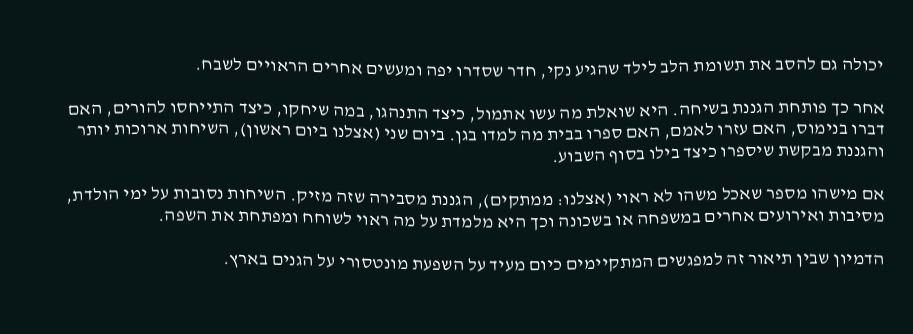יכולה גם להסב את תשומת הלב לילד שהגיע נקי, חדר שסדרו יפה ומעשים אחרים הראויים לשבח.

אחר כך פותחת הגננת בשיחה. היא שואלת מה עשו אתמול, כיצד התנהגו, במה שיחקו, כיצד התייחסו להורים, האם דברו בנימוס, האם עזרו לאמם, האם ספרו בבית מה למדו בגן. ביום שני (אצלנו ביום ראשון), השיחות ארוכות יותר והגננת מבקשת שיספרו כיצד בילו בסוף השבוע.

אם מישהו מספר שאכל משהו לא ראוי (אצלנו: ממתקים), הגננת מסבירה שזה מזיק. השיחות נסובות על ימי הולדת, מסיבות ואירועים אחרים במשפחה או בשכונה וכך היא מלמדת על מה ראוי לשוחח ומפתחת את השפה.

הדמיון שבין תיאור זה למפגשים המתקיימים כיום מעיד על השפעת מונטסורי על הגנים בארץ.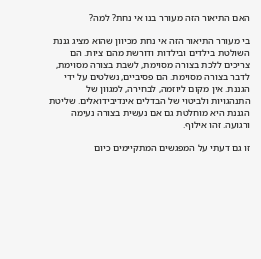האם התיאור הזה מעורר בנו אי נחת? למה?

בי מעורר התיאור הזה אי נחת מכיוון שהוא מציג גננת השולטת בילדים ובילדות ודורשת מהם ציות. הם צריכים ללכת בצורה מסוימת, לשבת בצורה מסוימת, לדבר בצורה מסוימת. הם פסיביים, נשלטים על ידי הגננת. אין מקום ליוזמה, לבחירה, למגוון של התנהגויות ולביטוי של הבדלים אינדיבידואלים. שליטת הגננת היא מוחלטת גם אם נעשית בצורה נעימה ורגועה. זהו אילוף.

זו גם דעתי על המפגשים המתקיימים כיום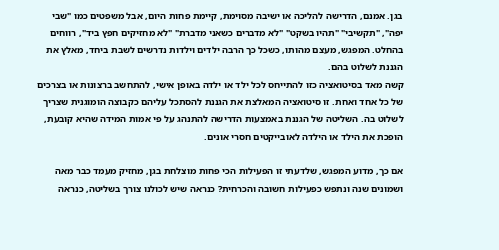בגן. אמנם, הדרישה להליכה או ישיבה מסוימת, קיימת פחות היום, אבל משפטים כמו "שבי יפה", "תקשיבי" "תהיו בשקט" "לא מדברים כשאני מדברת" "לא מחזיקים חפץ ביד", רווחים בהחלט. המפגש, מעצם מהותו, כשכל כך הרבה ילדים וילדות נדרשים לשבת ביחד, מאלץ את הגננת לשלוט בהם.
קשה מאד בסיטואציה כזו להתייחס לכל ילד או ילדה באופן אישי, להתחשב ברצונות או בצרכים של כל אחד ואחת. זו סיטואציה המאלצת את הגננת להסתכל עליהם כקבוצה הומוגנית שצריך לשלוט בה. השליטה של הגננת באמצעות הדרישה להתנהג על פי אמות המידה שהיא קובעת, הופכת את הילד או הילדה לאובייקטים חסרי אונים.

אם כך, מדוע המפגש, שלדעתי זו הפעילות הכי פחות מוצלחת בגן, מחזיק מעמד כבר מאה ושמונים שנה ונתפש כפעילות חשובה והכרחית? כנראה שיש לכולנו צורך בשליטה, כנראה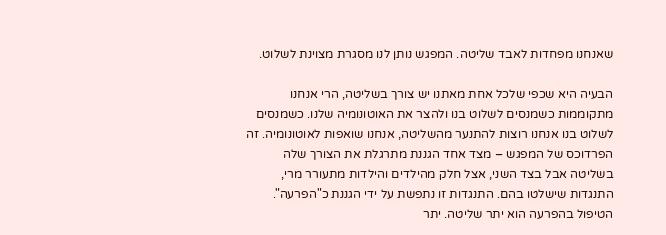שאנחנו מפחדות לאבד שליטה. המפגש נותן לנו מסגרת מצוינת לשלוט.

הבעיה היא שכפי שלכל אחת מאתנו יש צורך בשליטה, הרי אנחנו מתקוממות כשמנסים לשלוט בנו ולהצר את האוטונומיה שלנו. כשמנסים לשלוט בנו אנחנו רוצות להתנער מהשליטה, אנחנו שואפות לאוטונומיה. זה הפרדוכס של המפגש – מצד אחד הגננת מתרגלת את הצורך שלה בשליטה אבל בצד השני, אצל חלק מהילדים והילדות מתעורר מרי, התנגדות שישלטו בהם. התנגדות זו נתפשת על ידי הגננת כ"הפרעה". הטיפול בהפרעה הוא יתר שליטה. יתר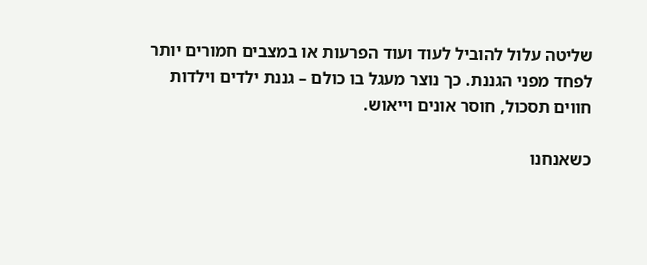שליטה עלול להוביל לעוד ועוד הפרעות או במצבים חמורים יותר לפחד מפני הגננת. כך נוצר מעגל בו כולם – גננת ילדים וילדות חווים תסכול, חוסר אונים וייאוש.

כשאנחנו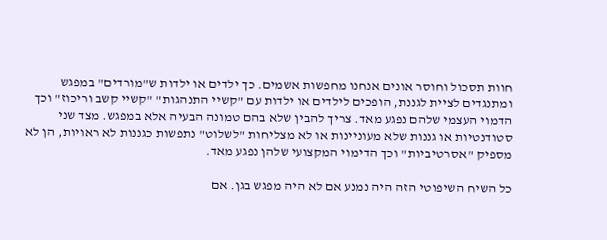חוות תסכול וחוסר אונים אנחנו מחפשות אשמים. כך ילדים או ילדות ש"מורדים" במפגש ומתנגדים לציית לגננת, הופכים לילדים או ילדות עם "קשיי התנהגות" "קשיי קשב וריכוז" וכך הדמוי העצמי שלהם נפגע מאד. צריך להבין שלא בהם טמונה הבעיה אלא במפגש. מצד שני סטודנטיות או גננות שלא מעוניינות או לא מצליחות "לשלוט" נתפשות כגננות לא ראויות, הן לא מספיק "אסרטיביות" וכך הדימוי המקצועי שלהן נפגע מאד.

כל השיח השיפוטי הזה היה נמנע אם לא היה מפגש בגן. אם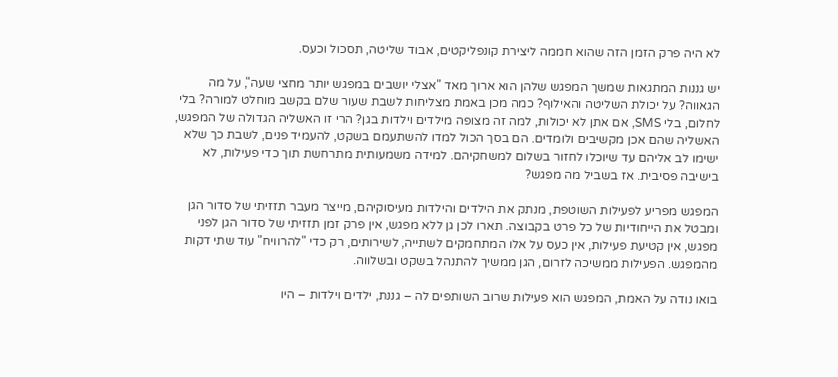לא היה פרק הזמן הזה שהוא חממה ליצירת קונפליקטים, אבוד שליטה, תסכול וכעס.

יש גננות המתגאות שמשך המפגש שלהן הוא ארוך מאד "אצלי יושבים במפגש יותר מחצי שעה", על מה הגאווה? על יכולת השליטה והאילוף? כמה מכן באמת מצליחות לשבת שעור שלם בקשב מוחלט למורה? בלי לחלום, בלי SMS, אם אתן לא יכולות, למה זה מצופה מילדים וילדות בגן? הרי זו האשליה הגדולה של המפגש, האשליה שהם אכן מקשיבים ולומדים. הם בסך הכול למדו להשתעמם בשקט, להעמיד פנים, לשבת כך שלא ישימו לב אליהם עד שיוכלו לחזור בשלום למשחקיהם. למידה משמעותית מתרחשת תוך כדי פעילות, לא בישיבה פסיבית. אז בשביל מה מפגש?

המפגש מפריע לפעילות השוטפת, מנתק את הילדים והילדות מעיסוקיהם, מייצר מעבר תזזיתי של סדור הגן ומבטל את הייחודיות של כל פרט בקבוצה. תארו לכן גן ללא מפגש, אין פרק זמן תזזיתי של סדור הגן לפני מפגש, אין קטיעת פעילות, אין כעס על אלו המתחמקים לשתייה, לשירותים, רק כדי "להרוויח" עוד שתי דקות מהמפגש. הפעילות ממשיכה לזרום, הגן ממשיך להתנהל בשקט ובשלווה.

בואו נודה על האמת, המפגש הוא פעילות שרוב השותפים לה – גננת, ילדים וילדות – היו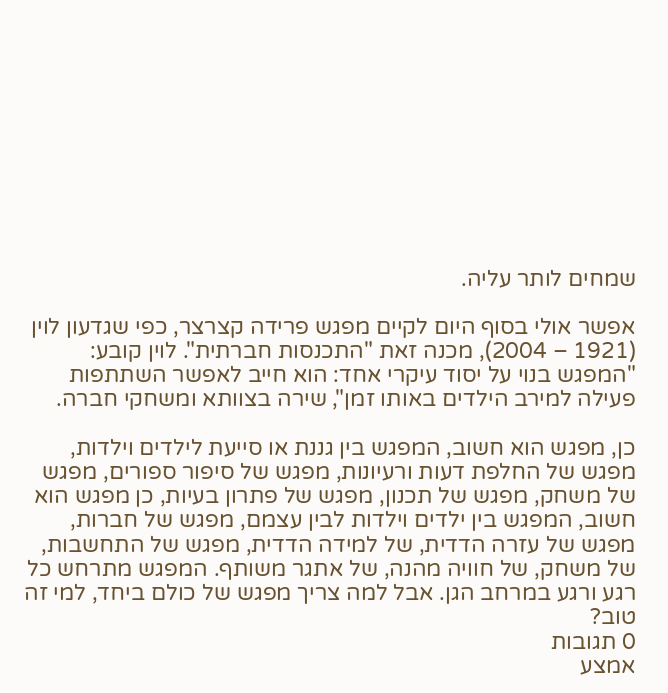שמחים לותר עליה.

אפשר אולי בסוף היום לקיים מפגש פרידה קצרצר, כפי שגדעון לוין (1921 – 2004), מכנה זאת "התכנסות חברתית". לוין קובע: "המפגש בנוי על יסוד עיקרי אחד: הוא חייב לאפשר השתתפות פעילה למירב הילדים באותו זמן", שירה בצוותא ומשחקי חברה.

כן, מפגש הוא חשוב, המפגש בין גננת או סייעת לילדים וילדות, מפגש של החלפת דעות ורעיונות, מפגש של סיפור ספורים, מפגש של משחק, מפגש של תכנון, מפגש של פתרון בעיות, כן מפגש הוא חשוב, המפגש בין ילדים וילדות לבין עצמם, מפגש של חברות, מפגש של עזרה הדדית, של למידה הדדית, מפגש של התחשבות, של משחק, של חוויה מהנה, של אתגר משותף. המפגש מתרחש כל רגע ורגע במרחב הגן. אבל למה צריך מפגש של כולם ביחד, למי זה טוב?
0 תגובות
אמצע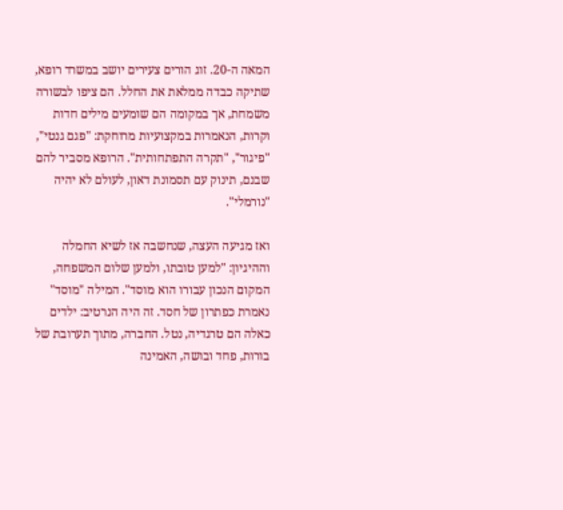המאה ה-20. זוג הורים צעירים יושב במשרד רופא, שתיקה כבדה ממלאת את החלל. הם ציפו לבשורה משמחת, אך במקומה הם שומעים מילים חדות וקרות, הנאמרות במקצועיות מרוחקת: "פגם גנטי", "פיגור", "תקרה התפתחותית". הרופא מסביר להם שבנם, תינוק עם תסמונת דאון, לעולם לא יהיה "נורמלי".

ואז מגיעה העצה, שנחשבה אז לשיא החמלה וההיגיון: "למען טובתו, ולמען שלום המשפחה, המקום הנכון עבורו הוא מוסד". המילה "מוסד" נאמרת כפתרון של חסד. זה היה הנרטיב: ילדים כאלה הם טרגדיה, נטל. החברה, מתוך תערובת של בורות, פחד ובושה, האמינה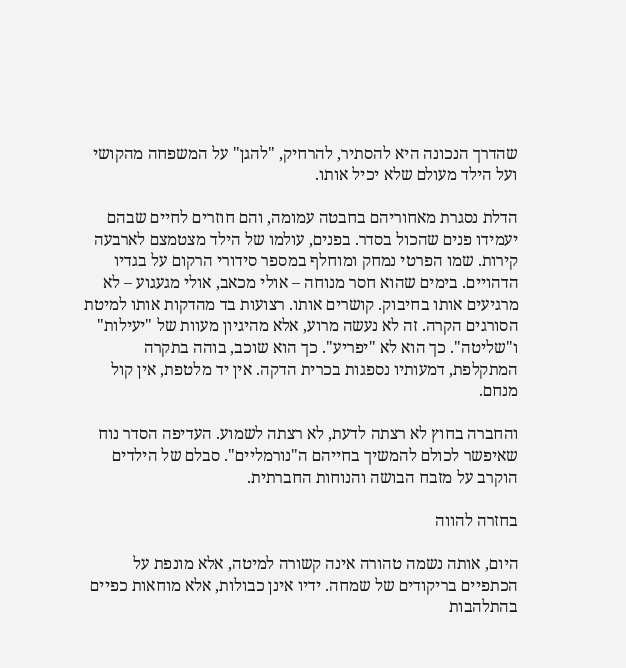שהדרך הנכונה היא להסתיר, להרחיק, "להגן" על המשפחה מהקושי ועל הילד מעולם שלא יכיל אותו.

הדלת נסגרת מאחוריהם בחבטה עמומה, והם חוזרים לחיים שבהם יעמידו פנים שהכול בסדר. בפנים, עולמו של הילד מצטמצם לארבעה קירות. שמו הפרטי נמחק ומוחלף במספר סידורי הרקום על בגדיו הדהויים. בימים שהוא חסר מנוחה – אולי מכאב, אולי מגעגוע – לא מרגיעים אותו בחיבוק. קושרים אותו. רצועות בד מהדקות אותו למיטת הסורגים הקרה. זה לא נעשה מרוע, אלא מהיגיון מעוות של "יעילות" ו"שליטה". כך הוא לא "יפריע". כך הוא שוכב, בוהה בתקרה המתקלפת, דמעותיו נספגות בכרית הדקה. אין יד מלטפת, אין קול מנחם.

והחברה בחוץ לא רצתה לדעת, לא רצתה לשמוע. העדיפה הסדר נוח שאיפשר לכולם להמשיך בחייהם ה"נורמליים". סבלם של הילדים הוקרב על מזבח הבושה והנוחות החברתית.

בחזרה להווה

היום, אותה נשמה טהורה אינה קשורה למיטה, אלא מונפת על הכתפיים בריקודים של שמחה. ידיו אינן כבולות, אלא מוחאות כפיים בהתלהבות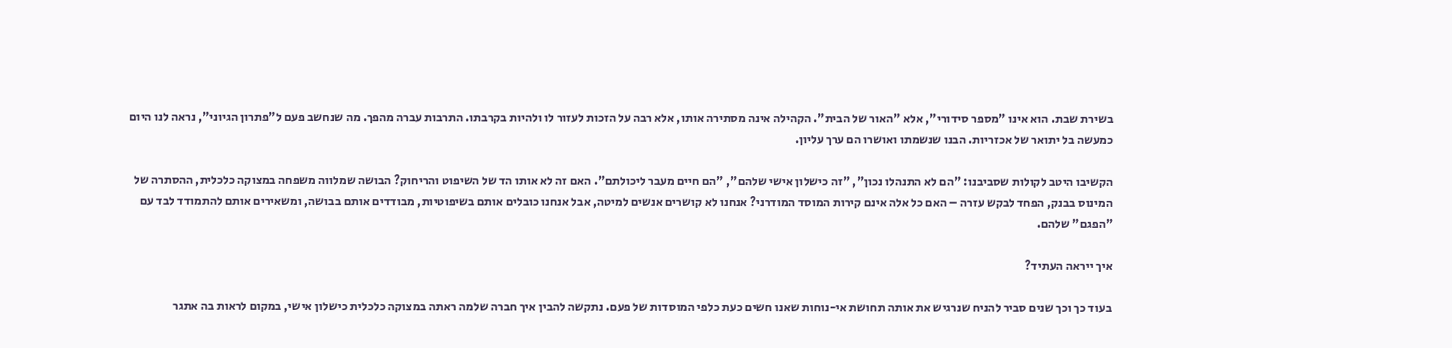בשירת שבת. הוא אינו "מספר סידורי", אלא "האור של הבית". הקהילה אינה מסתירה אותו, אלא רבה על הזכות לעזור לו ולהיות בקרבתו. התרבות עברה מהפך. מה שנחשב פעם ל"פתרון הגיוני", נראה לנו היום כמעשה בל יתואר של אכזריות. הבנו שנשמתו ואושרו הם ערך עליון.

הקשיבו היטב לקולות שסביבנו: "הם לא התנהלו נכון", "זה כישלון אישי שלהם", "הם חיים מעבר ליכולתם". האם זה לא אותו הד של השיפוט והריחוק? הבושה שמלווה משפחה במצוקה כלכלית, ההסתרה של המינוס בבנק, הפחד לבקש עזרה – האם כל אלה אינם קירות המוסד המודרני? אנחנו לא קושרים אנשים למיטה, אבל אנחנו כובלים אותם בשיפוטיות, מבודדים אותם בבושה, ומשאירים אותם להתמודד לבד עם "הפגם" שלהם.

איך ייראה העתיד?

בעוד כך וכך שנים סביר להניח שנרגיש את אותה תחושת אי-נוחות שאנו חשים כעת כלפי המוסדות של פעם. נתקשה להבין איך חברה שלמה ראתה במצוקה כלכלית כישלון אישי, במקום לראות בה אתגר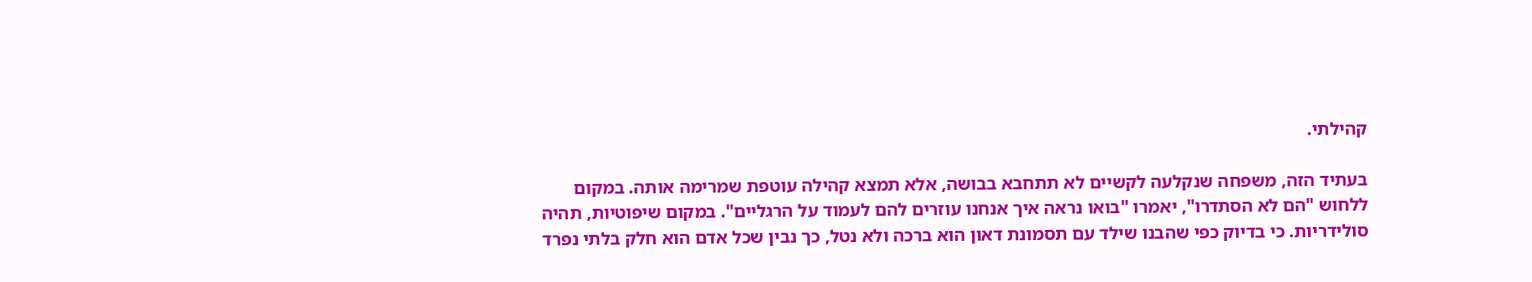קהילתי.

בעתיד הזה, משפחה שנקלעה לקשיים לא תתחבא בבושה, אלא תמצא קהילה עוטפת שמרימה אותה. במקום ללחוש "הם לא הסתדרו", יאמרו "בואו נראה איך אנחנו עוזרים להם לעמוד על הרגליים". במקום שיפוטיות, תהיה סולידריות. כי בדיוק כפי שהבנו שילד עם תסמונת דאון הוא ברכה ולא נטל, כך נבין שכל אדם הוא חלק בלתי נפרד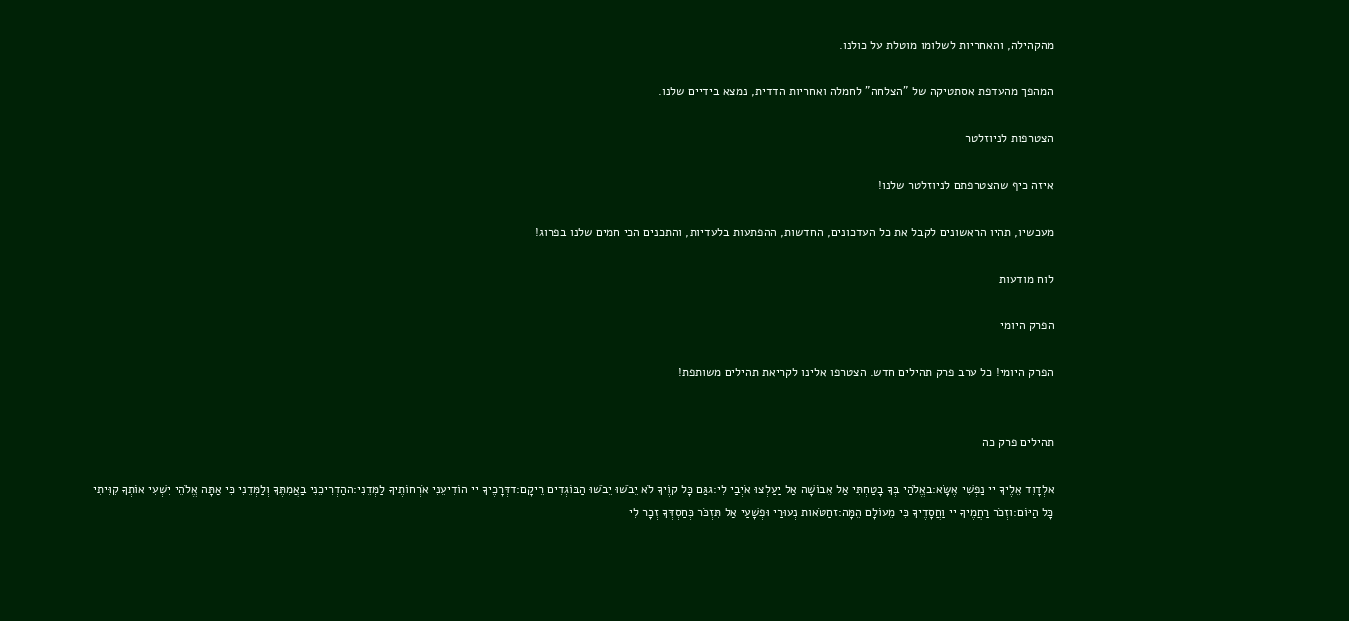מהקהילה, והאחריות לשלומו מוטלת על כולנו.

המהפך מהעדפת אסתטיקה של "הצלחה" לחמלה ואחריות הדדית, נמצא בידיים שלנו.

הצטרפות לניוזלטר

איזה כיף שהצטרפתם לניוזלטר שלנו!

מעכשיו, תהיו הראשונים לקבל את כל העדכונים, החדשות, ההפתעות בלעדיות, והתכנים הכי חמים שלנו בפרוג!

לוח מודעות

הפרק היומי

הפרק היומי! כל ערב פרק תהילים חדש. הצטרפו אלינו לקריאת תהילים משותפת!


תהילים פרק כה

אלְדָוִד אֵלֶיךָ יי נַפְשִׁי אֶשָּׂא:באֱלֹהַי בְּךָ בָטַחְתִּי אַל אֵבוֹשָׁה אַל יַעַלְצוּ אֹיְבַי לִי:גגַּם כָּל קוֶֹיךָ לֹא יֵבֹשׁוּ יֵבֹשׁוּ הַבּוֹגְדִים רֵיקָם:דדְּרָכֶיךָ יי הוֹדִיעֵנִי אֹרְחוֹתֶיךָ לַמְּדֵנִי:ההַדְרִיכֵנִי בַאֲמִתֶּךָ וְלַמְּדֵנִי כִּי אַתָּה אֱלֹהֵי יִשְׁעִי אוֹתְךָ קִוִּיתִי כָּל הַיּוֹם:וזְכֹר רַחֲמֶיךָ יי וַחֲסָדֶיךָ כִּי מֵעוֹלָם הֵמָּה:זחַטֹּאות נְעוּרַי וּפְשָׁעַי אַל תִּזְכֹּר כְּחַסְדְּךָ זְכָר לִי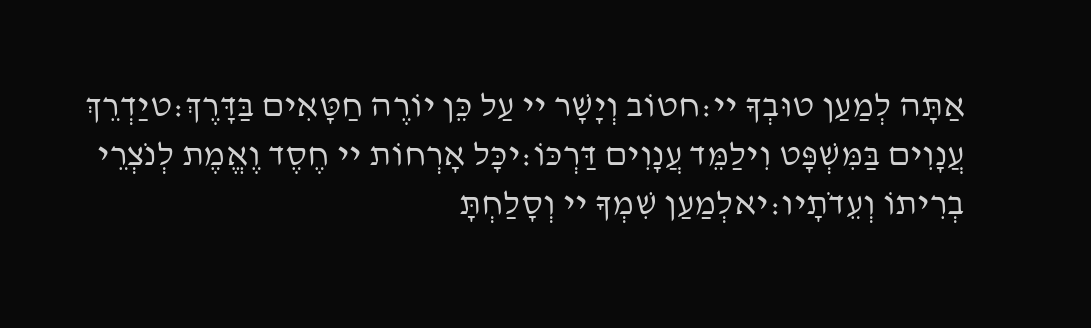אַתָּה לְמַעַן טוּבְךָ יי:חטוֹב וְיָשָׁר יי עַל כֵּן יוֹרֶה חַטָּאִים בַּדָּרֶךְ:טיַדְרֵךְ עֲנָוִים בַּמִּשְׁפָּט וִילַמֵּד עֲנָוִים דַּרְכּוֹ:יכָּל אָרְחוֹת יי חֶסֶד וֶאֱמֶת לְנֹצְרֵי בְרִיתוֹ וְעֵדֹתָיו:יאלְמַעַן שִׁמְךָ יי וְסָלַחְתָּ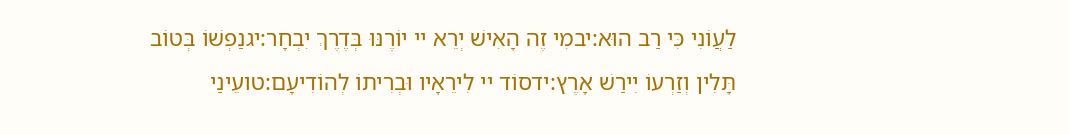לַעֲוֹנִי כִּי רַב הוּא:יבמִי זֶה הָאִישׁ יְרֵא יי יוֹרֶנּוּ בְּדֶרֶךְ יִבְחָר:יגנַפְשׁוֹ בְּטוֹב תָּלִין וְזַרְעוֹ יִירַשׁ אָרֶץ:ידסוֹד יי לִירֵאָיו וּבְרִיתוֹ לְהוֹדִיעָם:טועֵינַי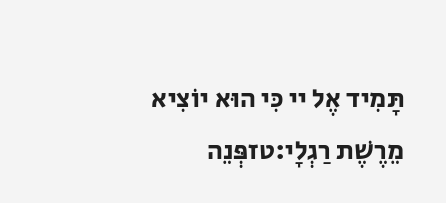תָּמִיד אֶל יי כִּי הוּא יוֹצִיא מֵרֶשֶׁת רַגְלָי:טזפְּנֵה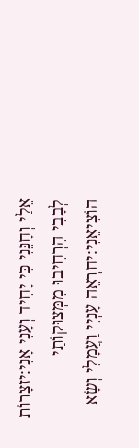אֵלַי וְחָנֵּנִי כִּי יָחִיד וְעָנִי אָנִי:יזצָרוֹת לְבָבִי הִרְחִיבוּ מִמְּצוּקוֹתַי הוֹצִיאֵנִי:יחרְאֵה עָנְיִי וַעֲמָלִי וְשָׂא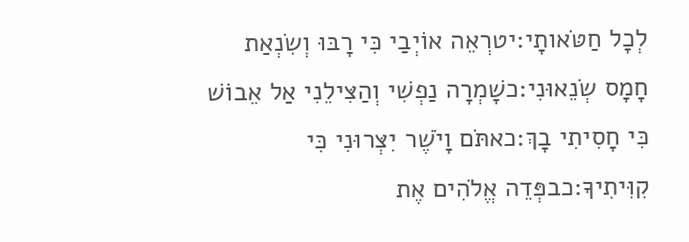לְכָל חַטֹּאותָי:יטרְאֵה אוֹיְבַי כִּי רָבּוּ וְשִׂנְאַת חָמָס שְׂנֵאוּנִי:כשָׁמְרָה נַפְשִׁי וְהַצִּילֵנִי אַל אֵבוֹשׁ כִּי חָסִיתִי בָךְ:כאתֹּם וָיֹשֶׁר יִצְּרוּנִי כִּי קִוִּיתִיךָ:כבפְּדֵה אֱלֹהִים אֶת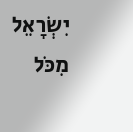יִשְׂרָאֵל מִכֹּל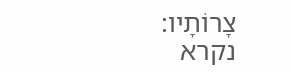צָרוֹתָיו:
נקרא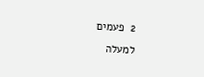2  פעמים
למעלה